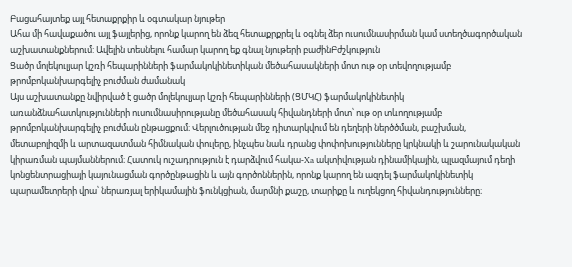Բացահայտեք այլ հետաքրքիր և օգտակար նյութեր
Ահա մի հավաքածու այլ ֆայլերից, որոնք կարող են ձեզ հետաքրքրել և օգնել ձեր ուսումնասիրման կամ ստեղծագործական աշխատանքներում: Ավելին տեսնելու համար կարող եք գնալ նյութերի բաժինԲժշկություն
Ցածր մոլեկուլյար կշռի հեպարինների ֆարմակոկինետիկան մեծահասակների մոտ ութ օր տեվողությամբ թրոմբոկանխարգելիչ բուժման ժամանակ
Այս աշխատանքը նվիրված է ցածր մոլեկուլյար կշռի հեպարինների (ՑՄԿՀ) ֆարմակոկինետիկ առանձնահատկությունների ուսումնասիրությանը մեծահասակ հիվանդների մոտ՝ ութ օր տևողությամբ թրոմբոկանխարգելիչ բուժման ընթացքում։ Վերլուծության մեջ դիտարկվում են դեղերի ներծծման, բաշխման, մետաբոլիզմի և արտազատման հիմնական փուլերը, ինչպես նաև դրանց փոփոխությունները կրկնակի և շարունակական կիրառման պայմաններում։ Հատուկ ուշադրություն է դարձվում հակա-Xa ակտիվության դինամիկային, պլազմայում դեղի կոնցենտրացիայի կայունացման գործընթացին և այն գործոններին, որոնք կարող են ազդել ֆարմակոկինետիկ պարամետրերի վրա՝ ներառյալ երիկամային ֆունկցիան, մարմնի քաշը, տարիքը և ուղեկցող հիվանդությունները։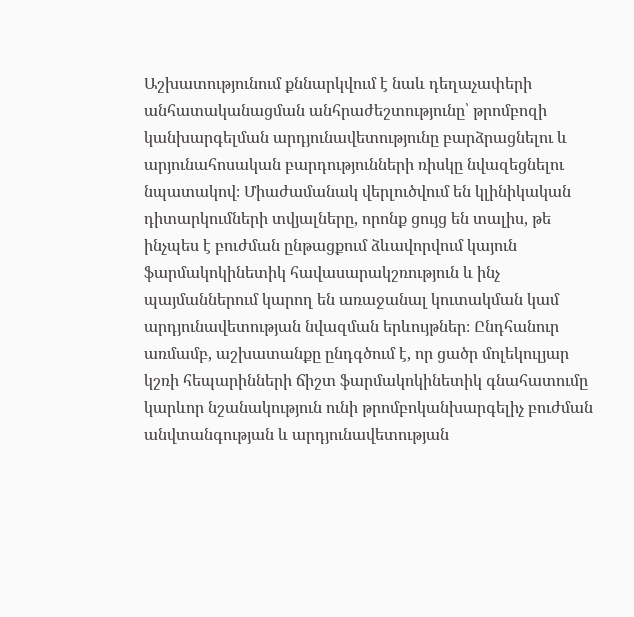Աշխատությունում քննարկվում է նաև դեղաչափերի անհատականացման անհրաժեշտությունը՝ թրոմբոզի կանխարգելման արդյունավետությունը բարձրացնելու և արյունահոսական բարդությունների ռիսկը նվազեցնելու նպատակով։ Միաժամանակ վերլուծվում են կլինիկական դիտարկումների տվյալները, որոնք ցույց են տալիս, թե ինչպես է բուժման ընթացքում ձևավորվում կայուն ֆարմակոկինետիկ հավասարակշռություն և ինչ պայմաններում կարող են առաջանալ կուտակման կամ արդյունավետության նվազման երևույթներ։ Ընդհանուր առմամբ, աշխատանքը ընդգծում է, որ ցածր մոլեկուլյար կշռի հեպարինների ճիշտ ֆարմակոկինետիկ գնահատումը կարևոր նշանակություն ունի թրոմբոկանխարգելիչ բուժման անվտանգության և արդյունավետության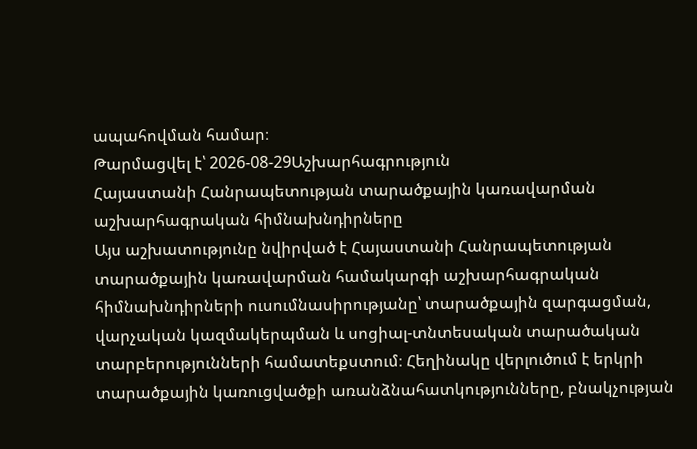ապահովման համար։
Թարմացվել է՝ 2026-08-29Աշխարհագրություն
Հայաստանի Հանրապետության տարածքային կառավարման աշխարհագրական հիմնախնդիրները
Այս աշխատությունը նվիրված է Հայաստանի Հանրապետության տարածքային կառավարման համակարգի աշխարհագրական հիմնախնդիրների ուսումնասիրությանը՝ տարածքային զարգացման, վարչական կազմակերպման և սոցիալ-տնտեսական տարածական տարբերությունների համատեքստում։ Հեղինակը վերլուծում է երկրի տարածքային կառուցվածքի առանձնահատկությունները, բնակչության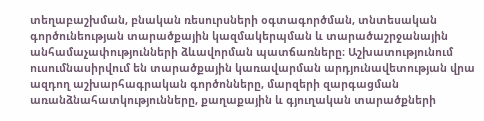տեղաբաշխման, բնական ռեսուրսների օգտագործման, տնտեսական գործունեության տարածքային կազմակերպման և տարածաշրջանային անհամաչափությունների ձևավորման պատճառները։ Աշխատությունում ուսումնասիրվում են տարածքային կառավարման արդյունավետության վրա ազդող աշխարհագրական գործոնները, մարզերի զարգացման առանձնահատկությունները, քաղաքային և գյուղական տարածքների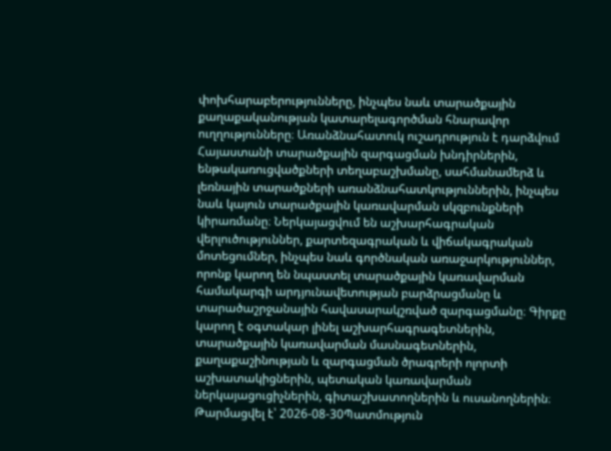փոխհարաբերությունները, ինչպես նաև տարածքային քաղաքականության կատարելագործման հնարավոր ուղղությունները։ Առանձնահատուկ ուշադրություն է դարձվում Հայաստանի տարածքային զարգացման խնդիրներին, ենթակառուցվածքների տեղաբաշխմանը, սահմանամերձ և լեռնային տարածքների առանձնահատկություններին, ինչպես նաև կայուն տարածքային կառավարման սկզբունքների կիրառմանը։ Ներկայացվում են աշխարհագրական վերլուծություններ, քարտեզագրական և վիճակագրական մոտեցումներ, ինչպես նաև գործնական առաջարկություններ, որոնք կարող են նպաստել տարածքային կառավարման համակարգի արդյունավետության բարձրացմանը և տարածաշրջանային հավասարակշռված զարգացմանը։ Գիրքը կարող է օգտակար լինել աշխարհագրագետներին, տարածքային կառավարման մասնագետներին, քաղաքաշինության և զարգացման ծրագրերի ոլորտի աշխատակիցներին, պետական կառավարման ներկայացուցիչներին, գիտաշխատողներին և ուսանողներին։
Թարմացվել է՝ 2026-08-30Պատմություն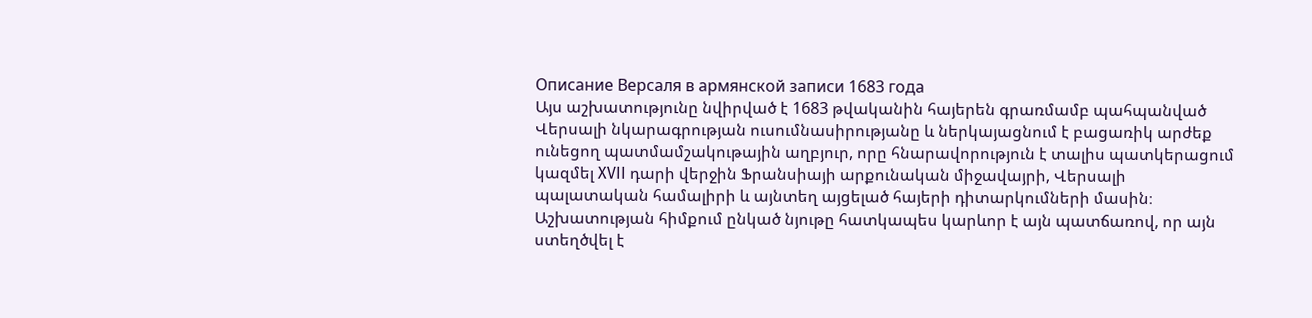Описание Версаля в армянской записи 1683 года
Այս աշխատությունը նվիրված է 1683 թվականին հայերեն գրառմամբ պահպանված Վերսալի նկարագրության ուսումնասիրությանը և ներկայացնում է բացառիկ արժեք ունեցող պատմամշակութային աղբյուր, որը հնարավորություն է տալիս պատկերացում կազմել XVII դարի վերջին Ֆրանսիայի արքունական միջավայրի, Վերսալի պալատական համալիրի և այնտեղ այցելած հայերի դիտարկումների մասին։ Աշխատության հիմքում ընկած նյութը հատկապես կարևոր է այն պատճառով, որ այն ստեղծվել է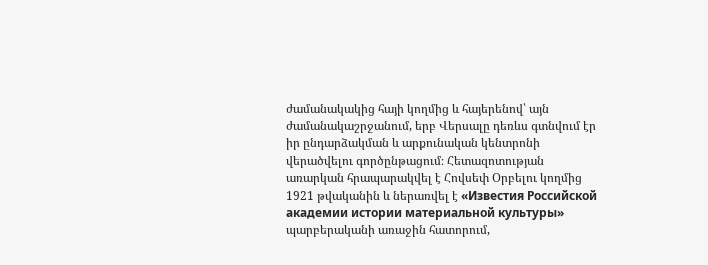ժամանակակից հայի կողմից և հայերենով՝ այն ժամանակաշրջանում, երբ Վերսալը դեռևս գտնվում էր իր ընդարձակման և արքունական կենտրոնի վերածվելու գործընթացում։ Հետազոտության առարկան հրապարակվել է Հովսեփ Օրբելու կողմից 1921 թվականին և ներառվել է «Известия Российской академии истории материальной культуры» պարբերականի առաջին հատորում,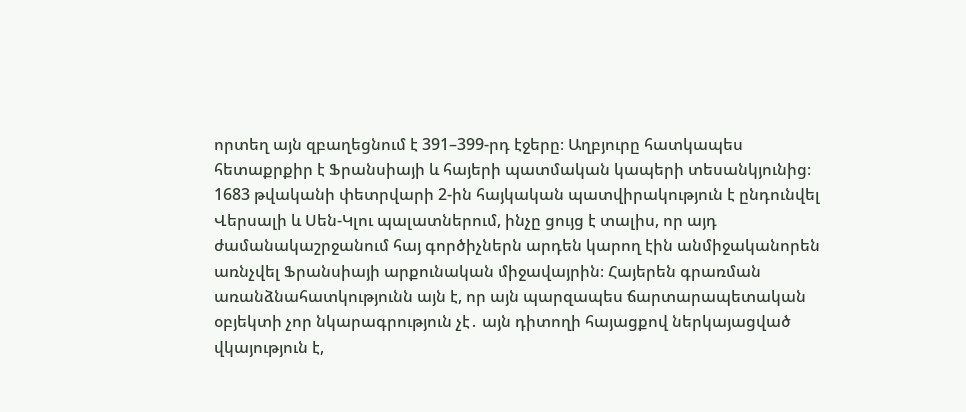որտեղ այն զբաղեցնում է 391–399-րդ էջերը։ Աղբյուրը հատկապես հետաքրքիր է Ֆրանսիայի և հայերի պատմական կապերի տեսանկյունից։ 1683 թվականի փետրվարի 2-ին հայկական պատվիրակություն է ընդունվել Վերսալի և Սեն-Կլու պալատներում, ինչը ցույց է տալիս, որ այդ ժամանակաշրջանում հայ գործիչներն արդեն կարող էին անմիջականորեն առնչվել Ֆրանսիայի արքունական միջավայրին։ Հայերեն գրառման առանձնահատկությունն այն է, որ այն պարզապես ճարտարապետական օբյեկտի չոր նկարագրություն չէ․ այն դիտողի հայացքով ներկայացված վկայություն է,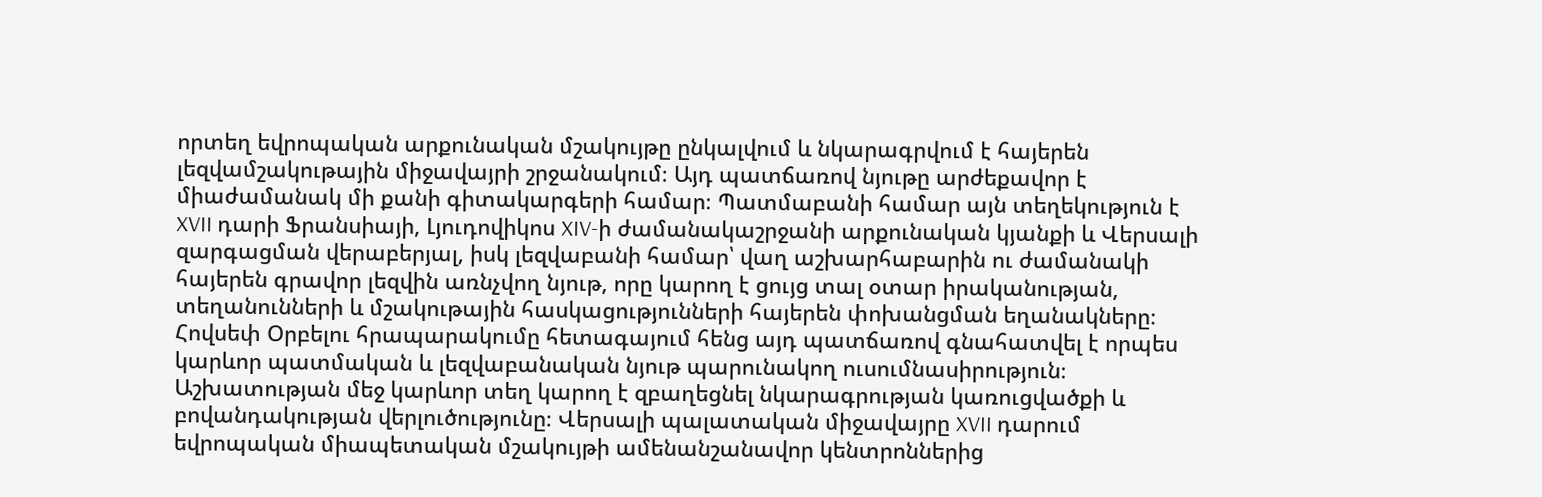որտեղ եվրոպական արքունական մշակույթը ընկալվում և նկարագրվում է հայերեն լեզվամշակութային միջավայրի շրջանակում։ Այդ պատճառով նյութը արժեքավոր է միաժամանակ մի քանի գիտակարգերի համար։ Պատմաբանի համար այն տեղեկություն է XVII դարի Ֆրանսիայի, Լյուդովիկոս XIV-ի ժամանակաշրջանի արքունական կյանքի և Վերսալի զարգացման վերաբերյալ, իսկ լեզվաբանի համար՝ վաղ աշխարհաբարին ու ժամանակի հայերեն գրավոր լեզվին առնչվող նյութ, որը կարող է ցույց տալ օտար իրականության, տեղանունների և մշակութային հասկացությունների հայերեն փոխանցման եղանակները։ Հովսեփ Օրբելու հրապարակումը հետագայում հենց այդ պատճառով գնահատվել է որպես կարևոր պատմական և լեզվաբանական նյութ պարունակող ուսումնասիրություն։ Աշխատության մեջ կարևոր տեղ կարող է զբաղեցնել նկարագրության կառուցվածքի և բովանդակության վերլուծությունը։ Վերսալի պալատական միջավայրը XVII դարում եվրոպական միապետական մշակույթի ամենանշանավոր կենտրոններից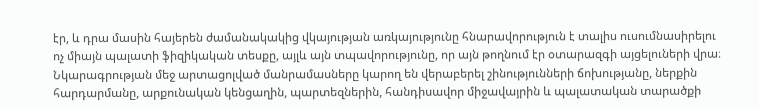էր, և դրա մասին հայերեն ժամանակակից վկայության առկայությունը հնարավորություն է տալիս ուսումնասիրելու ոչ միայն պալատի ֆիզիկական տեսքը, այլև այն տպավորությունը, որ այն թողնում էր օտարազգի այցելուների վրա։ Նկարագրության մեջ արտացոլված մանրամասները կարող են վերաբերել շինությունների ճոխությանը, ներքին հարդարմանը, արքունական կենցաղին, պարտեզներին, հանդիսավոր միջավայրին և պալատական տարածքի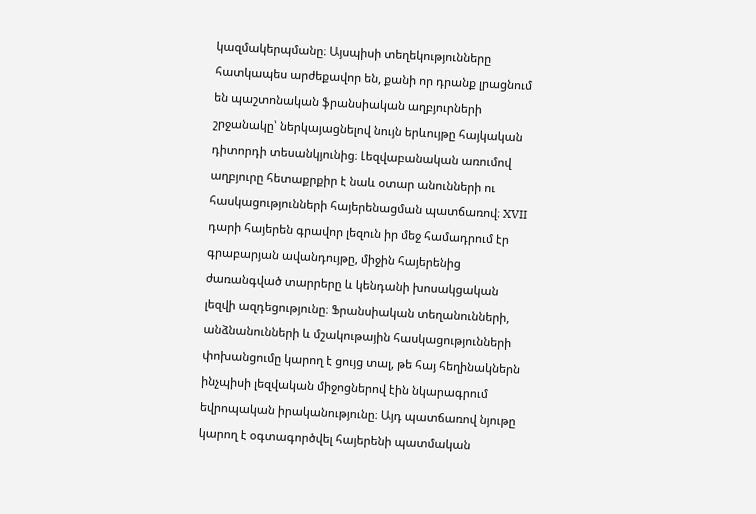կազմակերպմանը։ Այսպիսի տեղեկությունները հատկապես արժեքավոր են, քանի որ դրանք լրացնում են պաշտոնական ֆրանսիական աղբյուրների շրջանակը՝ ներկայացնելով նույն երևույթը հայկական դիտորդի տեսանկյունից։ Լեզվաբանական առումով աղբյուրը հետաքրքիր է նաև օտար անունների ու հասկացությունների հայերենացման պատճառով։ XVII դարի հայերեն գրավոր լեզուն իր մեջ համադրում էր գրաբարյան ավանդույթը, միջին հայերենից ժառանգված տարրերը և կենդանի խոսակցական լեզվի ազդեցությունը։ Ֆրանսիական տեղանունների, անձնանունների և մշակութային հասկացությունների փոխանցումը կարող է ցույց տալ, թե հայ հեղինակներն ինչպիսի լեզվական միջոցներով էին նկարագրում եվրոպական իրականությունը։ Այդ պատճառով նյութը կարող է օգտագործվել հայերենի պատմական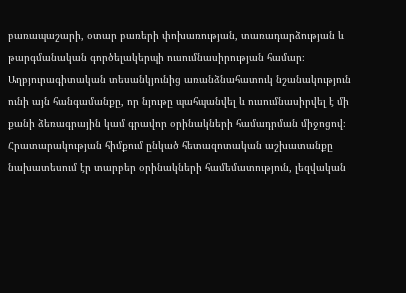բառապաշարի, օտար բառերի փոխառության, տառադարձության և թարգմանական գործելակերպի ուսումնասիրության համար։ Աղբյուրագիտական տեսանկյունից առանձնահատուկ նշանակություն ունի այն հանգամանքը, որ նյութը պահպանվել և ուսումնասիրվել է մի քանի ձեռագրային կամ գրավոր օրինակների համադրման միջոցով։ Հրատարակության հիմքում ընկած հետազոտական աշխատանքը նախատեսում էր տարբեր օրինակների համեմատություն, լեզվական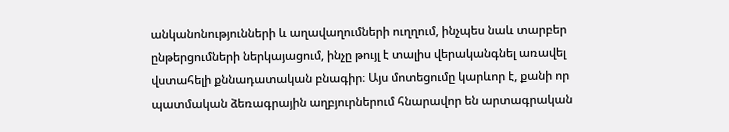անկանոնությունների և աղավաղումների ուղղում, ինչպես նաև տարբեր ընթերցումների ներկայացում, ինչը թույլ է տալիս վերականգնել առավել վստահելի քննադատական բնագիր։ Այս մոտեցումը կարևոր է, քանի որ պատմական ձեռագրային աղբյուրներում հնարավոր են արտագրական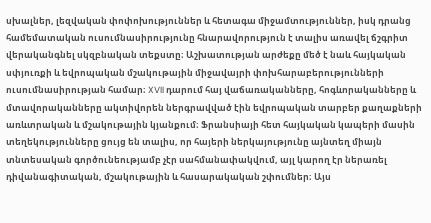սխալներ, լեզվական փոփոխություններ և հետագա միջամտություններ, իսկ դրանց համեմատական ուսումնասիրությունը հնարավորություն է տալիս առավել ճշգրիտ վերականգնել սկզբնական տեքստը։ Աշխատության արժեքը մեծ է նաև հայկական սփյուռքի և եվրոպական մշակութային միջավայրի փոխհարաբերությունների ուսումնասիրության համար։ XVII դարում հայ վաճառականները, հոգևորականները և մտավորականները ակտիվորեն ներգրավված էին եվրոպական տարբեր քաղաքների առևտրական և մշակութային կյանքում։ Ֆրանսիայի հետ հայկական կապերի մասին տեղեկությունները ցույց են տալիս, որ հայերի ներկայությունը այնտեղ միայն տնտեսական գործունեությամբ չէր սահմանափակվում, այլ կարող էր ներառել դիվանագիտական, մշակութային և հասարակական շփումներ։ Այս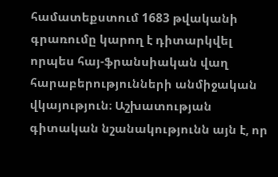համատեքստում 1683 թվականի գրառումը կարող է դիտարկվել որպես հայ-ֆրանսիական վաղ հարաբերությունների անմիջական վկայություն։ Աշխատության գիտական նշանակությունն այն է, որ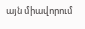այն միավորում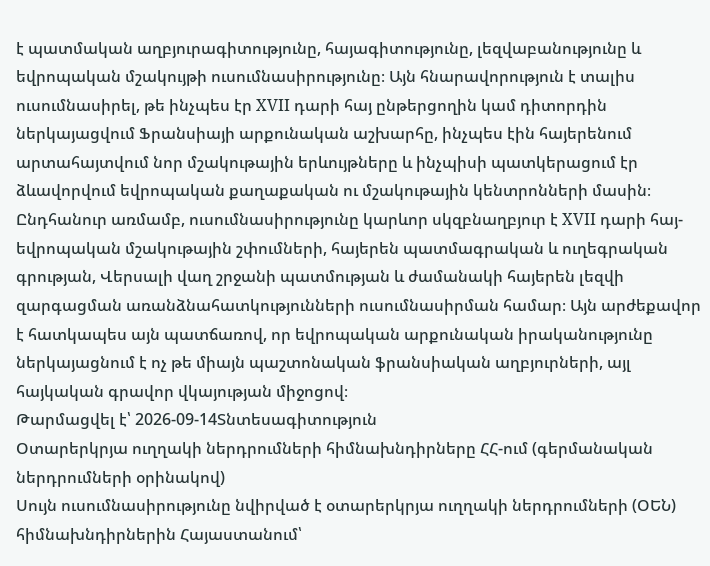է պատմական աղբյուրագիտությունը, հայագիտությունը, լեզվաբանությունը և եվրոպական մշակույթի ուսումնասիրությունը։ Այն հնարավորություն է տալիս ուսումնասիրել, թե ինչպես էր XVII դարի հայ ընթերցողին կամ դիտորդին ներկայացվում Ֆրանսիայի արքունական աշխարհը, ինչպես էին հայերենում արտահայտվում նոր մշակութային երևույթները և ինչպիսի պատկերացում էր ձևավորվում եվրոպական քաղաքական ու մշակութային կենտրոնների մասին։ Ընդհանուր առմամբ, ուսումնասիրությունը կարևոր սկզբնաղբյուր է XVII դարի հայ-եվրոպական մշակութային շփումների, հայերեն պատմագրական և ուղեգրական գրության, Վերսալի վաղ շրջանի պատմության և ժամանակի հայերեն լեզվի զարգացման առանձնահատկությունների ուսումնասիրման համար։ Այն արժեքավոր է հատկապես այն պատճառով, որ եվրոպական արքունական իրականությունը ներկայացնում է ոչ թե միայն պաշտոնական ֆրանսիական աղբյուրների, այլ հայկական գրավոր վկայության միջոցով։
Թարմացվել է՝ 2026-09-14Տնտեսագիտություն
Օտարերկրյա ուղղակի ներդրումների հիմնախնդիրները ՀՀ-ում (գերմանական ներդրումների օրինակով)
Սույն ուսումնասիրությունը նվիրված է օտարերկրյա ուղղակի ներդրումների (ՕԵՆ) հիմնախնդիրներին Հայաստանում՝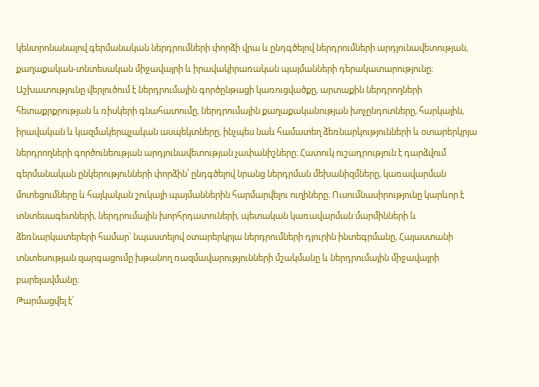կենտրոնանալով գերմանական ներդրումների փորձի վրա և ընդգծելով ներդրումների արդյունավետության, քաղաքական-տնտեսական միջավայրի և իրավակիրառական պայմանների դերակատարությունը։ Աշխատությունը վերլուծում է ներդրումային գործընթացի կառուցվածքը, արտաքին ներդրողների հետաքրքրության և ռիսկերի գնահատումը, ներդրումային քաղաքականության խոչընդոտները, հարկային, իրավական և կազմակերպչական ասպեկտները, ինչպես նաև համատեղ ձեռնարկությունների և օտարերկրյա ներդրողների գործունեության արդյունավետության չափանիշները։ Հատուկ ուշադրություն է դարձվում գերմանական ընկերությունների փորձին՝ ընդգծելով նրանց ներդրման մեխանիզմները, կառավարման մոտեցումները և հայկական շուկայի պայմաններին հարմարվելու ուղիները։ Ուսումնասիրությունը կարևոր է տնտեսագետների, ներդրումային խորհրդատուների, պետական կառավարման մարմինների և ձեռնարկատերերի համար՝ նպաստելով օտարերկրյա ներդրումների դյուրին ինտեգրմանը, Հայաստանի տնտեսության զարգացումը խթանող ռազմավարությունների մշակմանը և ներդրումային միջավայրի բարելավմանը։
Թարմացվել է՝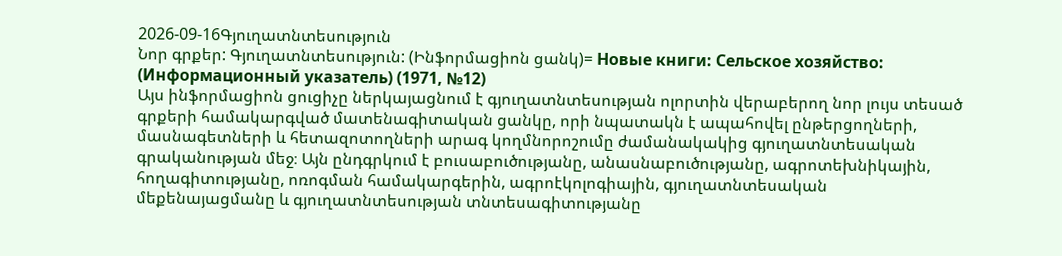2026-09-16Գյուղատնտեսություն
Նոր գրքեր: Գյուղատնտեսություն: (Ինֆորմացիոն ցանկ)= Новые книги: Сельское хозяйство: (Информационный указатель) (1971, №12)
Այս ինֆորմացիոն ցուցիչը ներկայացնում է գյուղատնտեսության ոլորտին վերաբերող նոր լույս տեսած գրքերի համակարգված մատենագիտական ցանկը, որի նպատակն է ապահովել ընթերցողների, մասնագետների և հետազոտողների արագ կողմնորոշումը ժամանակակից գյուղատնտեսական գրականության մեջ։ Այն ընդգրկում է բուսաբուծությանը, անասնաբուծությանը, ագրոտեխնիկային, հողագիտությանը, ոռոգման համակարգերին, ագրոէկոլոգիային, գյուղատնտեսական մեքենայացմանը և գյուղատնտեսության տնտեսագիտությանը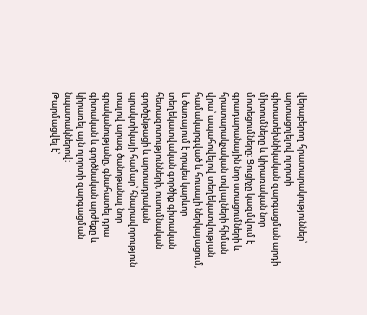վերաբերող հրատարակություններ՝ արտացոլելով ոլորտի գիտատեխնիկական զարգացման արդի միտումները և կիրառական նոր մոտեցումները։ Ցուցիչը կազմվում է գրադարանային նոր ստացումների և հրատարակչական տվյալների հիման վրա՝ ապահովելով տեղեկատվության համակարգված և հուսալի ներկայացում, և ծառայում է որպես կարևոր տեղեկատվական գործիք գիտական հետազոտությունների, ուսումնական գործընթացի և արտադրական պրակտիկայի համար՝ հնարավորություն տալով արագ ծանոթանալ նոր գրականությանը, գնահատել դրա գիտական և գործնական արժեքը և կիրառել այն ոլորտի զարգացման նպատակներով։
Թարմացվել է՝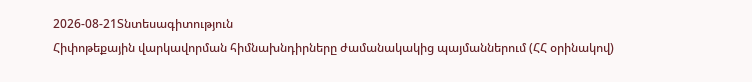2026-08-21Տնտեսագիտություն
Հիփոթեքային վարկավորման հիմնախնդիրները ժամանակակից պայմաններում (ՀՀ օրինակով)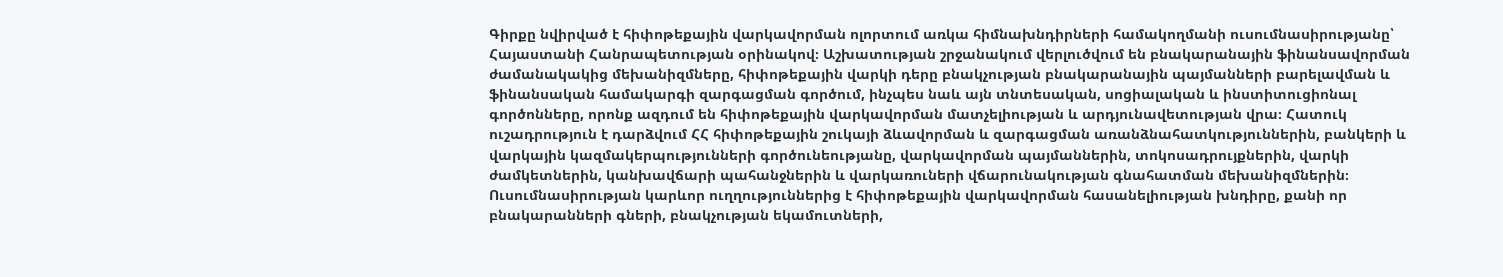Գիրքը նվիրված է հիփոթեքային վարկավորման ոլորտում առկա հիմնախնդիրների համակողմանի ուսումնասիրությանը՝ Հայաստանի Հանրապետության օրինակով։ Աշխատության շրջանակում վերլուծվում են բնակարանային ֆինանսավորման ժամանակակից մեխանիզմները, հիփոթեքային վարկի դերը բնակչության բնակարանային պայմանների բարելավման և ֆինանսական համակարգի զարգացման գործում, ինչպես նաև այն տնտեսական, սոցիալական և ինստիտուցիոնալ գործոնները, որոնք ազդում են հիփոթեքային վարկավորման մատչելիության և արդյունավետության վրա։ Հատուկ ուշադրություն է դարձվում ՀՀ հիփոթեքային շուկայի ձևավորման և զարգացման առանձնահատկություններին, բանկերի և վարկային կազմակերպությունների գործունեությանը, վարկավորման պայմաններին, տոկոսադրույքներին, վարկի ժամկետներին, կանխավճարի պահանջներին և վարկառուների վճարունակության գնահատման մեխանիզմներին։ Ուսումնասիրության կարևոր ուղղություններից է հիփոթեքային վարկավորման հասանելիության խնդիրը, քանի որ բնակարանների գների, բնակչության եկամուտների,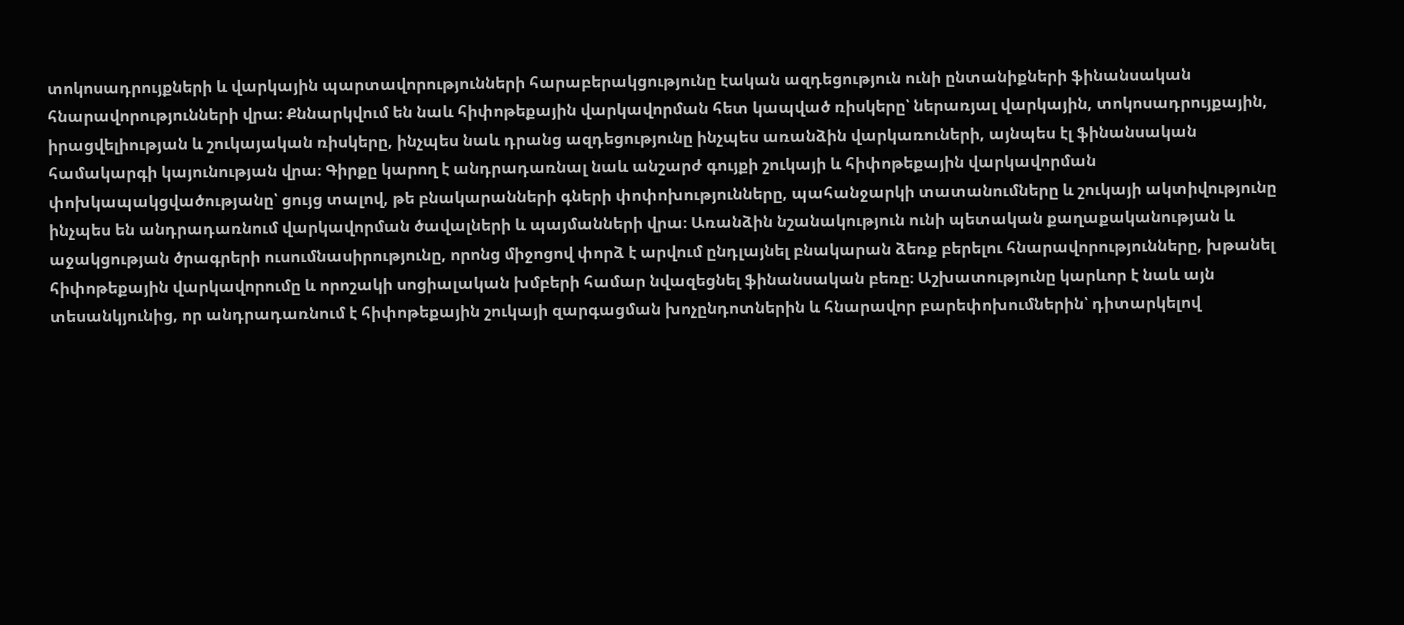տոկոսադրույքների և վարկային պարտավորությունների հարաբերակցությունը էական ազդեցություն ունի ընտանիքների ֆինանսական հնարավորությունների վրա։ Քննարկվում են նաև հիփոթեքային վարկավորման հետ կապված ռիսկերը՝ ներառյալ վարկային, տոկոսադրույքային, իրացվելիության և շուկայական ռիսկերը, ինչպես նաև դրանց ազդեցությունը ինչպես առանձին վարկառուների, այնպես էլ ֆինանսական համակարգի կայունության վրա։ Գիրքը կարող է անդրադառնալ նաև անշարժ գույքի շուկայի և հիփոթեքային վարկավորման փոխկապակցվածությանը՝ ցույց տալով, թե բնակարանների գների փոփոխությունները, պահանջարկի տատանումները և շուկայի ակտիվությունը ինչպես են անդրադառնում վարկավորման ծավալների և պայմանների վրա։ Առանձին նշանակություն ունի պետական քաղաքականության և աջակցության ծրագրերի ուսումնասիրությունը, որոնց միջոցով փորձ է արվում ընդլայնել բնակարան ձեռք բերելու հնարավորությունները, խթանել հիփոթեքային վարկավորումը և որոշակի սոցիալական խմբերի համար նվազեցնել ֆինանսական բեռը։ Աշխատությունը կարևոր է նաև այն տեսանկյունից, որ անդրադառնում է հիփոթեքային շուկայի զարգացման խոչընդոտներին և հնարավոր բարեփոխումներին՝ դիտարկելով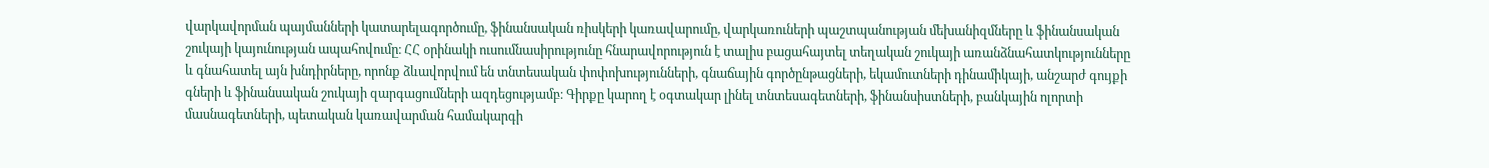վարկավորման պայմանների կատարելագործումը, ֆինանսական ռիսկերի կառավարումը, վարկառուների պաշտպանության մեխանիզմները և ֆինանսական շուկայի կայունության ապահովումը։ ՀՀ օրինակի ուսումնասիրությունը հնարավորություն է տալիս բացահայտել տեղական շուկայի առանձնահատկությունները և գնահատել այն խնդիրները, որոնք ձևավորվում են տնտեսական փոփոխությունների, գնաճային գործընթացների, եկամուտների դինամիկայի, անշարժ գույքի գների և ֆինանսական շուկայի զարգացումների ազդեցությամբ։ Գիրքը կարող է օգտակար լինել տնտեսագետների, ֆինանսիստների, բանկային ոլորտի մասնագետների, պետական կառավարման համակարգի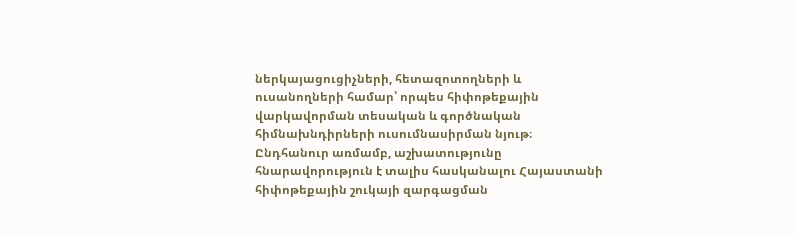ներկայացուցիչների, հետազոտողների և ուսանողների համար՝ որպես հիփոթեքային վարկավորման տեսական և գործնական հիմնախնդիրների ուսումնասիրման նյութ։ Ընդհանուր առմամբ, աշխատությունը հնարավորություն է տալիս հասկանալու Հայաստանի հիփոթեքային շուկայի զարգացման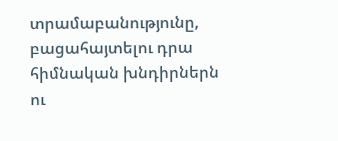տրամաբանությունը, բացահայտելու դրա հիմնական խնդիրներն ու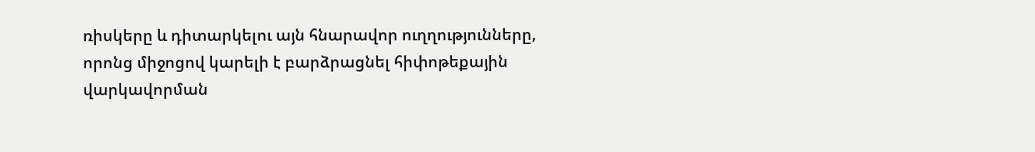ռիսկերը և դիտարկելու այն հնարավոր ուղղությունները, որոնց միջոցով կարելի է բարձրացնել հիփոթեքային վարկավորման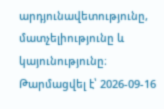արդյունավետությունը, մատչելիությունը և կայունությունը։
Թարմացվել է՝ 2026-09-16